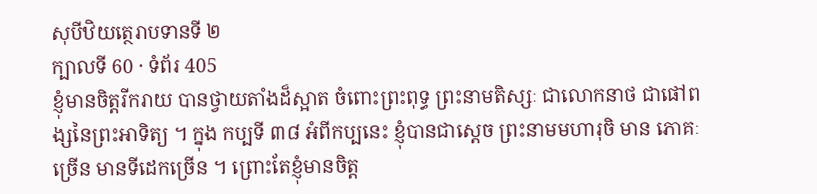សុបីឋិយត្ថេរាបទានទី ២
ក្បាលទី 60 · ទំព័រ 405
ខ្ញុំមានចិត្តរីករាយ បានថ្វាយតាំងដ៏ស្អាត ចំពោះព្រះពុទ្ធ ព្រះនាមតិស្សៈ ជាលោកនាថ ជាផៅពង្សនៃព្រះអាទិត្យ ។ ក្នុង កប្បទី ៣៨ អំពីកប្បនេះ ខ្ញុំបានជាស្តេច ព្រះនាមមហារុចិ មាន ភោគៈច្រើន មានទីដេកច្រើន ។ ព្រោះតែខ្ញុំមានចិត្ត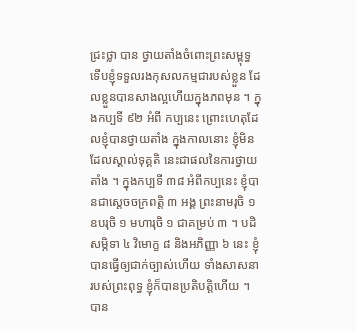ជ្រះថ្លា បាន ថ្វាយតាំងចំពោះព្រះសម្ពុទ្ធ ទើបខ្ញុំទទួលរងកុសលកម្មជារបស់ខ្លួន ដែលខ្លួនបានសាងល្អហើយក្នុងភពមុន ។ ក្នុងកប្បទី ៩២ អំពី កប្បនេះ ព្រោះហេតុដែលខ្ញុំបានថ្វាយតាំង ក្នុងកាលនោះ ខ្ញុំមិន ដែលស្គាល់ទុគ្គតិ នេះជាផលនៃការថ្វាយតាំង ។ ក្នុងកប្បទី ៣៨ អំពីកប្បនេះ ខ្ញុំបានជាស្តេចចក្រពត្តិ ៣ អង្គ ព្រះនាមរុចិ ១ ឧបរុចិ ១ មហារុចិ ១ ជាគម្រប់ ៣ ។ បដិសម្ភិទា ៤ វិមោក្ខ ៨ និងអភិញ្ញា ៦ នេះ ខ្ញុំបានធ្វើឲ្យជាក់ច្បាស់ហើយ ទាំងសាសនា របស់ព្រះពុទ្ធ ខ្ញុំក៏បានប្រតិបត្តិហើយ ។ បាន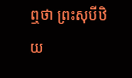ឮថា ព្រះសុបីឋិយ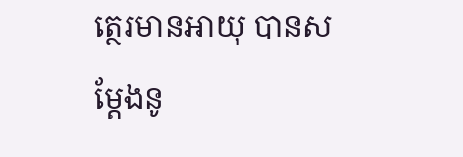ត្ថេរមានអាយុ បានសម្តែងនូ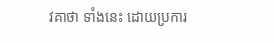វគាថា ទាំងនេះ ដោយប្រការ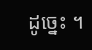ដូច្នេះ ។